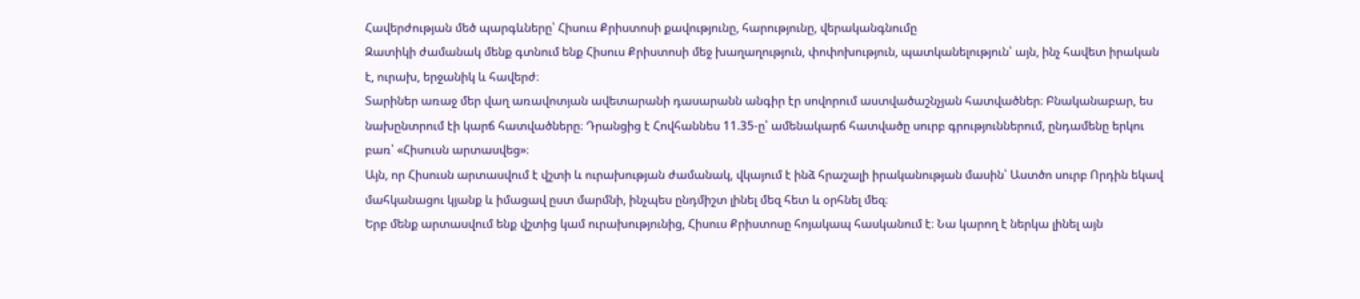Հավերժության մեծ պարգևները՝ Հիսուս Քրիստոսի քավությունը, հարությունը, վերականգնումը
Զատիկի ժամանակ մենք գտնում ենք Հիսուս Քրիստոսի մեջ խաղաղություն, փոփոխություն, պատկանելություն՝ այն, ինչ հավետ իրական է, ուրախ, երջանիկ և հավերժ։
Տարիներ առաջ մեր վաղ առավոտյան ավետարանի դասարանն անգիր էր սովորում աստվածաշնչյան հատվածներ։ Բնականաբար, ես նախընտրում էի կարճ հատվածները։ Դրանցից է Հովհաննես 11.35-ը՝ ամենակարճ հատվածը սուրբ գրություններում, ընդամենը երկու բառ՝ «Հիսուսն արտասվեց»։
Այն, որ Հիսուսն արտասվում է վշտի և ուրախության ժամանակ, վկայում է ինձ հրաշալի իրականության մասին՝ Աստծո սուրբ Որդին եկավ մահկանացու կյանք և իմացավ ըստ մարմնի, ինչպես ընդմիշտ լինել մեզ հետ և օրհնել մեզ։
Երբ մենք արտասվում ենք վշտից կամ ուրախությունից, Հիսուս Քրիստոսը հոյակապ հասկանում է։ Նա կարող է ներկա լինել այն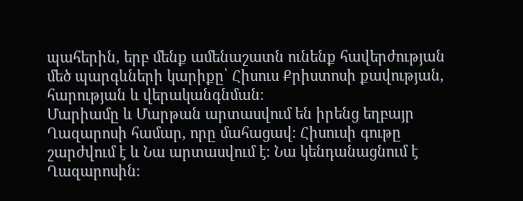պահերին, երբ մենք ամենաշատն ունենք հավերժության մեծ պարգևների կարիքը՝ Հիսուս Քրիստոսի քավության, հարության և վերականգնման։
Մարիամը և Մարթան արտասվում են իրենց եղբայր Ղազարոսի համար, որը մահացավ։ Հիսուսի գութը շարժվում է և Նա արտասվում է։ Նա կենդանացնում է Ղազարոսին։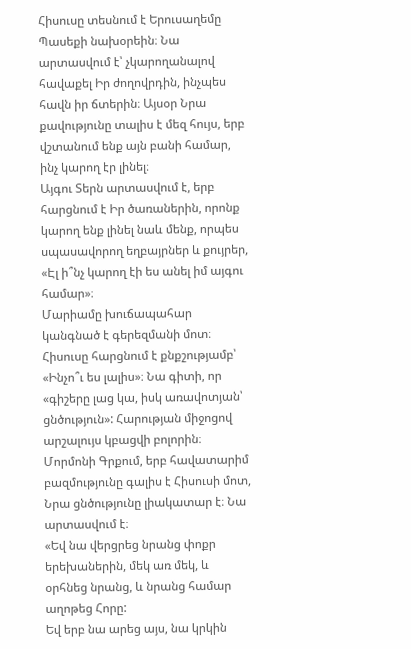Հիսուսը տեսնում է Երուսաղեմը Պասեքի նախօրեին։ Նա արտասվում է՝ չկարողանալով հավաքել Իր ժողովրդին, ինչպես հավն իր ճտերին։ Այսօր Նրա քավությունը տալիս է մեզ հույս, երբ վշտանում ենք այն բանի համար, ինչ կարող էր լինել։
Այգու Տերն արտասվում է, երբ հարցնում է Իր ծառաներին, որոնք կարող ենք լինել նաև մենք, որպես սպասավորող եղբայրներ և քույրեր, «Էլ ի՞նչ կարող էի ես անել իմ այգու համար»։
Մարիամը խուճապահար կանգնած է գերեզմանի մոտ։ Հիսուսը հարցնում է քնքշությամբ՝ «Ինչո՞ւ ես լալիս»։ Նա գիտի, որ «գիշերը լաց կա, իսկ առավոտյան՝ ցնծություն»: Հարության միջոցով արշալույս կբացվի բոլորին։
Մորմոնի Գրքում, երբ հավատարիմ բազմությունը գալիս է Հիսուսի մոտ, Նրա ցնծությունը լիակատար է։ Նա արտասվում է։
«Եվ նա վերցրեց նրանց փոքր երեխաներին, մեկ առ մեկ, և օրհնեց նրանց, և նրանց համար աղոթեց Հորը:
Եվ երբ նա արեց այս, նա կրկին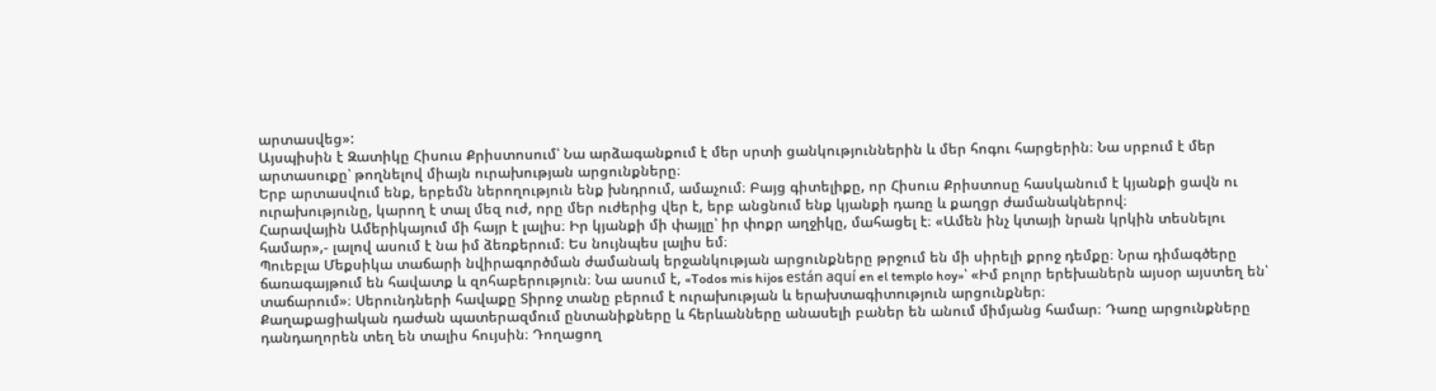արտասվեց»:
Այսպիսին է Զատիկը Հիսուս Քրիստոսում՝ Նա արձագանքում է մեր սրտի ցանկություններին և մեր հոգու հարցերին։ Նա սրբում է մեր արտասուքը՝ թողնելով միայն ուրախության արցունքները։
Երբ արտասվում ենք, երբեմն ներողություն ենք խնդրում, ամաչում։ Բայց գիտելիքը, որ Հիսուս Քրիստոսը հասկանում է կյանքի ցավն ու ուրախությունը, կարող է տալ մեզ ուժ, որը մեր ուժերից վեր է, երբ անցնում ենք կյանքի դառը և քաղցր ժամանակներով։
Հարավային Ամերիկայում մի հայր է լալիս։ Իր կյանքի մի փայլը՝ իր փոքր աղջիկը, մահացել է։ «Ամեն ինչ կտայի նրան կրկին տեսնելու համար»,- լալով ասում է նա իմ ձեռքերում։ Ես նույնպես լալիս եմ։
Պուեբլա Մեքսիկա տաճարի նվիրագործման ժամանակ երջանկության արցունքները թրջում են մի սիրելի քրոջ դեմքը։ Նրա դիմագծերը ճառագայթում են հավատք և զոհաբերություն։ Նա ասում է, «Todos mis hijos están aquí en el templo hoy»՝ «Իմ բոլոր երեխաներն այսօր այստեղ են՝ տաճարում»։ Սերունդների հավաքը Տիրոջ տանը բերում է ուրախության և երախտագիտություն արցունքներ։
Քաղաքացիական դաժան պատերազմում ընտանիքները և հերևանները անասելի բաներ են անում միմյանց համար։ Դառը արցունքները դանդաղորեն տեղ են տալիս հույսին։ Դողացող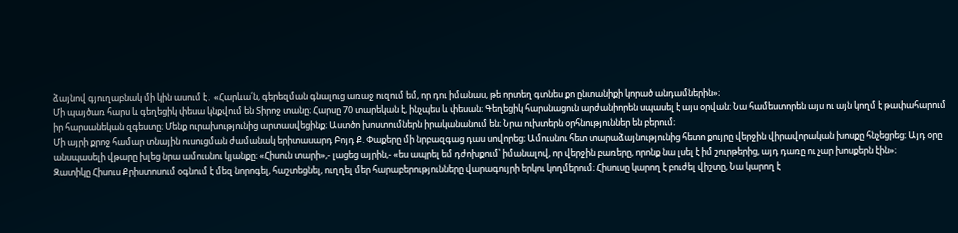ձայնով գյուղաբնակ մի կին ասում է․ «Հարևա՛ն, գերեզման գնալուց առաջ ուզում եմ, որ դու իմանաս, թե որտեղ գտնես քո ընտանիքի կորած անդամներին»։
Մի պայծառ հարս և գեղեցիկ փեսա կնքվում են Տիրոջ տանը։ Հարսը 70 տարեկան է, ինչպես և փեսան։ Գեղեցիկ հարսնացուն արժանիորեն սպասել է այս օրվան: Նա համեստորեն այս ու այն կողմ է թափահարում իր հարսանեկան զգեստը։ Մենք ուրախությունից արտասվեցինք։ Աստծո խոստումներն իրականանում են։ Նրա ուխտերն օրհնություններ են բերում։
Մի այրի քրոջ համար տնային ուսուցման ժամանակ երիտասարդ Բոյդ Ք. Փաքերը մի նրբազգաց դաս սովորեց։ Ամուսնու հետ տարաձայնությունից հետո քույրը վերջին վիրավորական խոսքը հնչեցրեց։ Այդ օրը անսպասելի վթարը խլեց նրա ամուսնու կյանքը։ «Հիսուն տարի»,- լացեց այրին,- «ես ապրել եմ դժոխքում՝ իմանալով, որ վերջին բառերը, որոնք նա լսել է իմ շուրթերից, այդ դառը ու չար խոսքերն էին»։
Զատիկը Հիսուս Քրիստոսում օգնում է մեզ նորոգել, հաշտեցնել, ուղղել մեր հարաբերությունները վարագույրի երկու կողմերում։ Հիսուսը կարող է բուժել վիշտը, Նա կարող է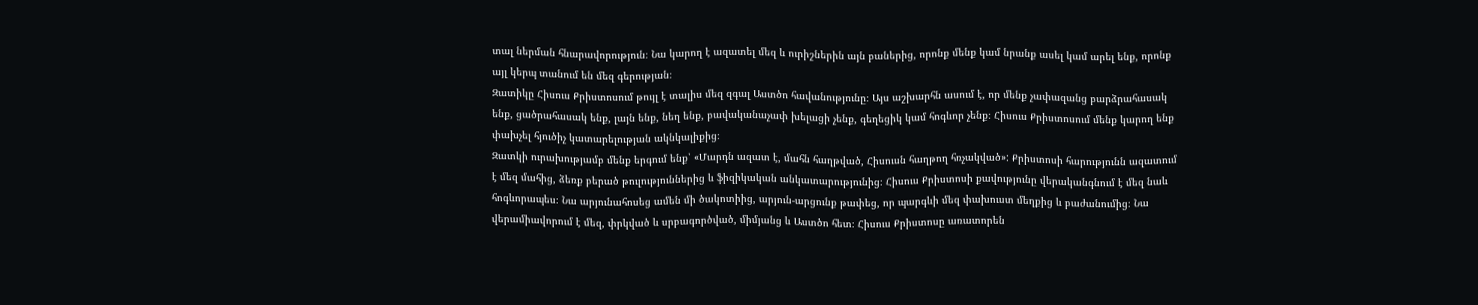տալ ներման հնարավորություն։ Նա կարող է ազատել մեզ և ուրիշներին այն բաներից, որոնք մենք կամ նրանք ասել կամ արել ենք, որոնք այլ կերպ տանում են մեզ գերության։
Զատիկը Հիսուս Քրիստոսում թույլ է տալիս մեզ զգալ Աստծո հավանությունը։ Այս աշխարհն ասում է, որ մենք չափազանց բարձրահասակ ենք, ցածրահասակ ենք, լայն ենք, նեղ ենք, բավականաչափ խելացի չենք, գեղեցիկ կամ հոգևոր չենք։ Հիսուս Քրիստոսում մենք կարող ենք փախչել հյուծիչ կատարելության ակնկալիքից։
Զատկի ուրախությամբ մենք երգում ենք՝ «Մարդն ազատ է, մահն հաղթված, Հիսուսն հաղթող հռչակված»: Քրիստոսի հարությունն ազատում է մեզ մահից, ձեռք բերած թուլություններից և ֆիզիկական անկատարությունից։ Հիսուս Քրիստոսի քավությունը վերականգնում է մեզ նաև հոգևորապես։ Նա արյունահոսեց ամեն մի ծակոտիից, արյուն-արցունք թափեց, որ պարգևի մեզ փախուստ մեղքից և բաժանումից։ Նա վերամիավորում է մեզ, փրկված և սրբագործված, միմյանց և Աստծո հետ։ Հիսուս Քրիստոսը առատորեն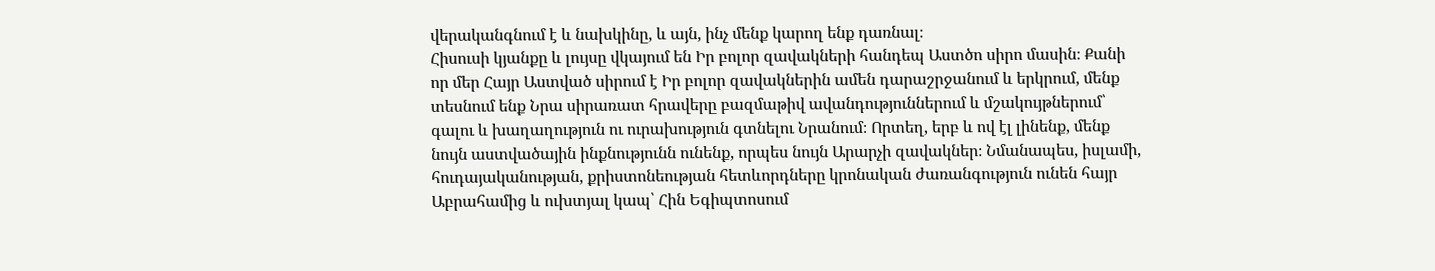վերականգնում է և նախկինը, և այն, ինչ մենք կարող ենք դառնալ։
Հիսուսի կյանքը և լույսը վկայում են Իր բոլոր զավակների հանդեպ Աստծո սիրո մասին։ Քանի որ մեր Հայր Աստված սիրում է Իր բոլոր զավակներին ամեն դարաշրջանում և երկրում, մենք տեսնում ենք Նրա սիրառատ հրավերը բազմաթիվ ավանդություններում և մշակույթներում՝ գալու և խաղաղություն ու ուրախություն գտնելու Նրանում։ Որտեղ, երբ և ով էլ լինենք, մենք նույն աստվածային ինքնությունն ունենք, որպես նույն Արարչի զավակներ։ Նմանապես, իսլամի, հուդայականության, քրիստոնեության հետևորդները կրոնական ժառանգություն ունեն հայր Աբրահամից և ուխտյալ կապ՝ Հին Եգիպտոսում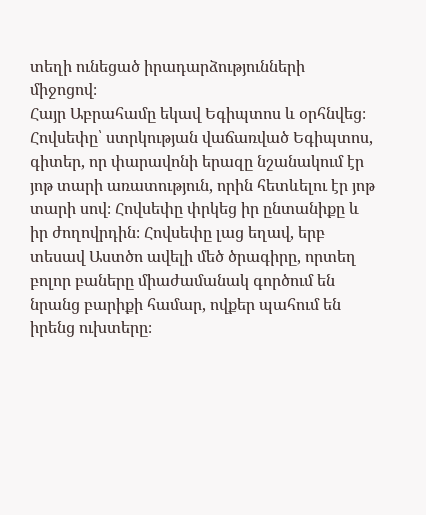տեղի ունեցած իրադարձությունների միջոցով։
Հայր Աբրահամը եկավ Եգիպտոս և օրհնվեց։
Հովսեփը՝ ստրկության վաճառված Եգիպտոս, գիտեր, որ փարավոնի երազը նշանակում էր յոթ տարի առատություն, որին հետևելու էր յոթ տարի սով։ Հովսեփը փրկեց իր ընտանիքը և իր ժողովրդին։ Հովսեփը լաց եղավ, երբ տեսավ Աստծո ավելի մեծ ծրագիրը, որտեղ բոլոր բաները միաժամանակ գործում են նրանց բարիքի համար, ովքեր պահում են իրենց ուխտերը։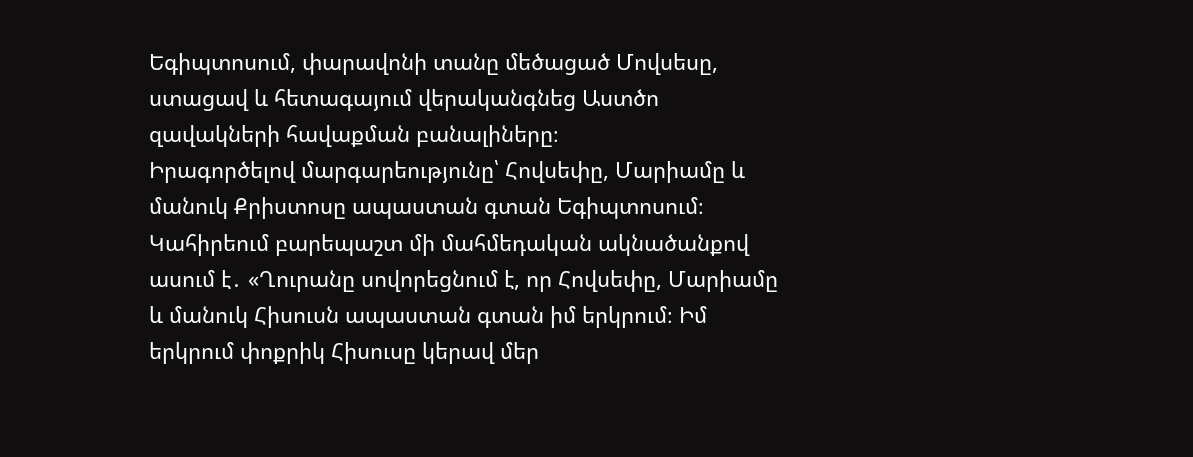Եգիպտոսում, փարավոնի տանը մեծացած Մովսեսը, ստացավ և հետագայում վերականգնեց Աստծո զավակների հավաքման բանալիները։
Իրագործելով մարգարեությունը՝ Հովսեփը, Մարիամը և մանուկ Քրիստոսը ապաստան գտան Եգիպտոսում։ Կահիրեում բարեպաշտ մի մահմեդական ակնածանքով ասում է․ «Ղուրանը սովորեցնում է, որ Հովսեփը, Մարիամը և մանուկ Հիսուսն ապաստան գտան իմ երկրում։ Իմ երկրում փոքրիկ Հիսուսը կերավ մեր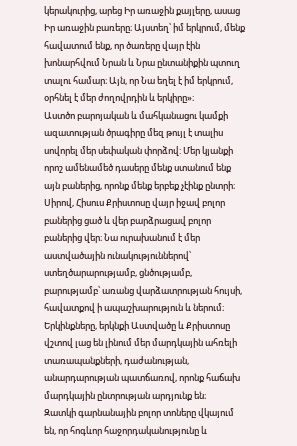կերակուրից, արեց Իր առաջին քայլերը, ասաց Իր առաջին բառերը։ Այստեղ՝ իմ երկրում, մենք հավատում ենք, որ ծառերը վայր էին խոնարհվում Նրան և Նրա ընտանիքին պտուղ տալու համար։ Այն, որ Նա եղել է իմ երկրում, օրհնել է մեր ժողովրդին և երկիրը»։
Աստծո բարոյական և մահկանացու կամքի ազատության ծրագիրը մեզ թույլ է տալիս սովորել մեր սեփական փորձով: Մեր կյանքի որոշ ամենամեծ դասերը մենք ստանում ենք այն բաներից, որոնք մենք երբեք չէինք ընտրի։ Սիրով, Հիսուս Քրիստոսը վայր իջավ բոլոր բաներից ցած և վեր բարձրացավ բոլոր բաներից վեր։ Նա ուրախանում է մեր աստվածային ունակություններով՝ ստեղծարարությամբ, ցնծությամբ, բարությամբ՝ առանց վարձատրության հույսի, հավատքով ի ապաշխարություն և ներում։ Երկինքները, երկնքի Աստվածը և Քրիստոսը վշտով լաց են լինում մեր մարդկային ահռելի տառապանքների, դաժանության, անարդարության պատճառով, որոնք հաճախ մարդկային ընտրության արդյունք են։
Զատկի գարնանային բոլոր տոները վկայում են, որ հոգևոր հաջորդականությունը և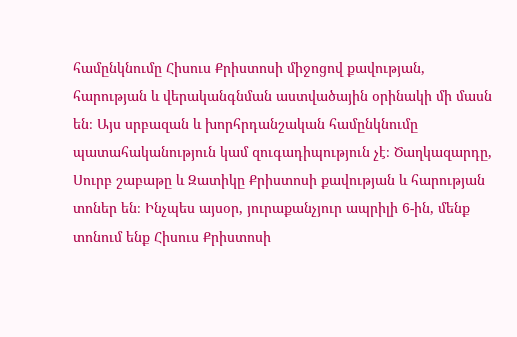համընկնումը Հիսուս Քրիստոսի միջոցով քավության, հարության և վերականգնման աստվածային օրինակի մի մասն են։ Այս սրբազան և խորհրդանշական համընկնումը պատահականություն կամ զուգադիպություն չէ։ Ծաղկազարդը, Սուրբ շաբաթը և Զատիկը Քրիստոսի քավության և հարության տոներ են։ Ինչպես այսօր, յուրաքանչյուր ապրիլի 6-ին, մենք տոնում ենք Հիսուս Քրիստոսի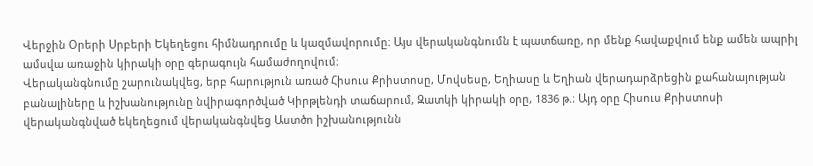Վերջին Օրերի Սրբերի Եկեղեցու հիմնադրումը և կազմավորումը։ Այս վերականգնումն է պատճառը, որ մենք հավաքվում ենք ամեն ապրիլ ամսվա առաջին կիրակի օրը գերագույն համաժողովում։
Վերականգնումը շարունակվեց, երբ հարություն առած Հիսուս Քրիստոսը, Մովսեսը, Եղիասը և Եղիան վերադարձրեցին քահանայության բանալիները և իշխանությունը նվիրագործված Կիրթլենդի տաճարում, Զատկի կիրակի օրը, 1836 թ.։ Այդ օրը Հիսուս Քրիստոսի վերականգնված եկեղեցում վերականգնվեց Աստծո իշխանությունն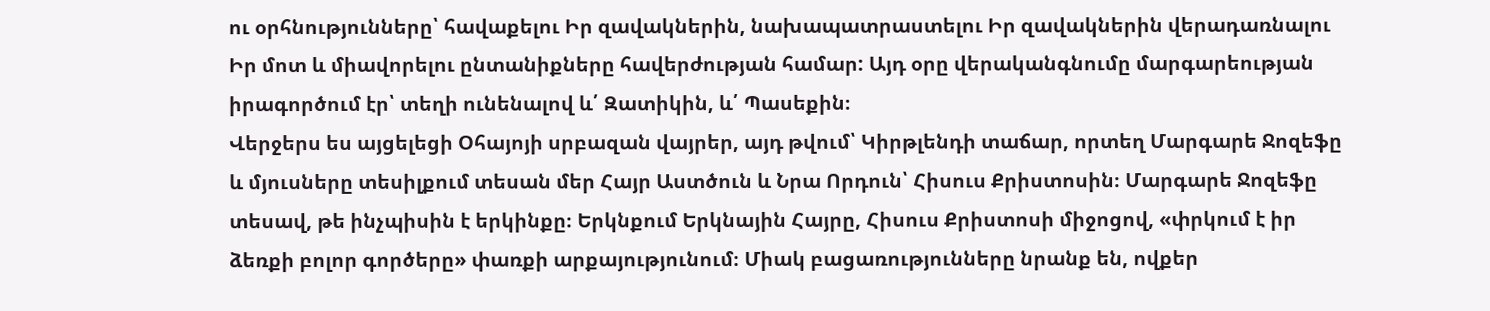ու օրհնությունները՝ հավաքելու Իր զավակներին, նախապատրաստելու Իր զավակներին վերադառնալու Իր մոտ և միավորելու ընտանիքները հավերժության համար: Այդ օրը վերականգնումը մարգարեության իրագործում էր՝ տեղի ունենալով և՛ Զատիկին, և՛ Պասեքին։
Վերջերս ես այցելեցի Օհայոյի սրբազան վայրեր, այդ թվում՝ Կիրթլենդի տաճար, որտեղ Մարգարե Ջոզեֆը և մյուսները տեսիլքում տեսան մեր Հայր Աստծուն և Նրա Որդուն՝ Հիսուս Քրիստոսին։ Մարգարե Ջոզեֆը տեսավ, թե ինչպիսին է երկինքը։ Երկնքում Երկնային Հայրը, Հիսուս Քրիստոսի միջոցով, «փրկում է իր ձեռքի բոլոր գործերը» փառքի արքայությունում։ Միակ բացառությունները նրանք են, ովքեր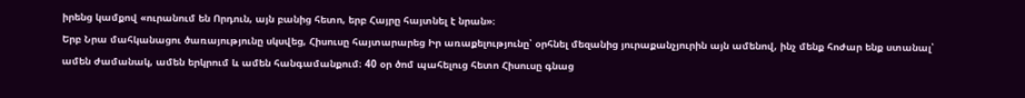իրենց կամքով «ուրանում են Որդուն, այն բանից հետո, երբ Հայրը հայտնել է նրան»։
Երբ Նրա մահկանացու ծառայությունը սկսվեց, Հիսուսը հայտարարեց Իր առաքելությունը՝ օրհնել մեզանից յուրաքանչյուրին այն ամենով, ինչ մենք հոժար ենք ստանալ՝ ամեն ժամանակ, ամեն երկրում և ամեն հանգամանքում։ 40 օր ծոմ պահելուց հետո Հիսուսը գնաց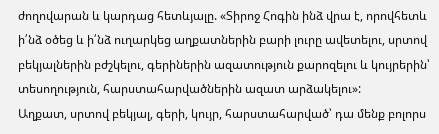ժողովարան և կարդաց հետևյալը. «Տիրոջ Հոգին ինձ վրա է, որովհետև ի՛նձ օծեց և ի՛նձ ուղարկեց աղքատներին բարի լուրը ավետելու, սրտով բեկյալներին բժշկելու, գերիներին ազատություն քարոզելու և կույրերին՝ տեսողություն, հարստահարվածներին ազատ արձակելու»:
Աղքատ, սրտով բեկյալ, գերի, կույր, հարստահարված՝ դա մենք բոլորս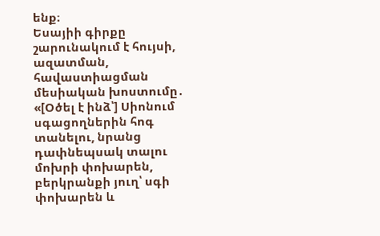ենք։
Եսայիի գիրքը շարունակում է հույսի, ազատման, հավաստիացման մեսիական խոստումը․ «[Օծել է ինձ՝] Սիոնում սգացողներին հոգ տանելու, նրանց դափնեպսակ տալու մոխրի փոխարեն, բերկրանքի յուղ՝ սգի փոխարեն և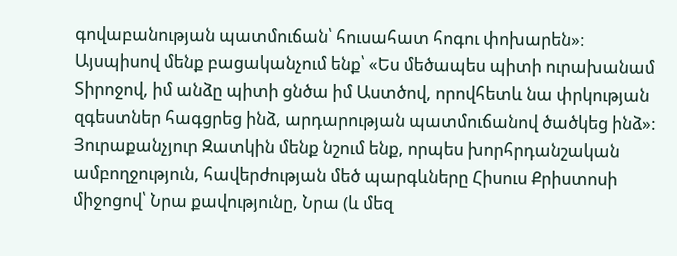գովաբանության պատմուճան՝ հուսահատ հոգու փոխարեն»։
Այսպիսով մենք բացականչում ենք՝ «Ես մեծապես պիտի ուրախանամ Տիրոջով, իմ անձը պիտի ցնծա իմ Աստծով, որովհետև նա փրկության զգեստներ հագցրեց ինձ, արդարության պատմուճանով ծածկեց ինձ»:
Յուրաքանչյուր Զատկին մենք նշում ենք, որպես խորհրդանշական ամբողջություն, հավերժության մեծ պարգևները Հիսուս Քրիստոսի միջոցով՝ Նրա քավությունը, Նրա (և մեզ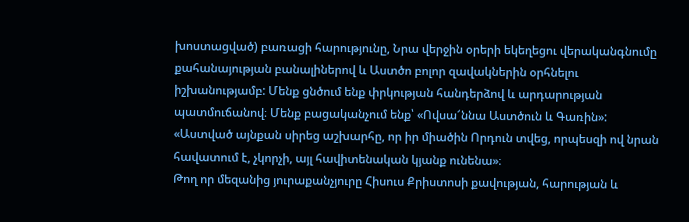խոստացված) բառացի հարությունը, Նրա վերջին օրերի եկեղեցու վերականգնումը քահանայության բանալիներով և Աստծո բոլոր զավակներին օրհնելու իշխանությամբ: Մենք ցնծում ենք փրկության հանդերձով և արդարության պատմուճանով։ Մենք բացականչում ենք՝ «Ովսա՜ննա Աստծուն և Գառին»:
«Աստված այնքան սիրեց աշխարհը, որ իր միածին Որդուն տվեց, որպեսզի ով նրան հավատում է, չկորչի, այլ հավիտենական կյանք ունենա»։
Թող որ մեզանից յուրաքանչյուրը Հիսուս Քրիստոսի քավության, հարության և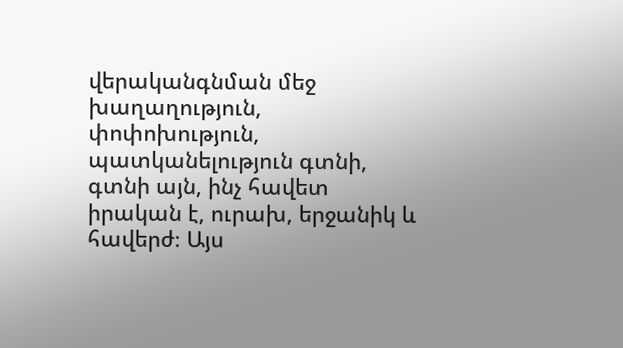վերականգնման մեջ խաղաղություն, փոփոխություն, պատկանելություն գտնի, գտնի այն, ինչ հավետ իրական է, ուրախ, երջանիկ և հավերժ։ Այս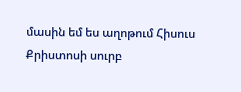մասին եմ ես աղոթում Հիսուս Քրիստոսի սուրբ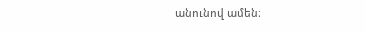անունով ամեն։